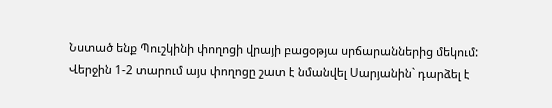Նստած ենք Պուշկինի փողոցի վրայի բացօթյա սրճարաններից մեկում: Վերջին 1-2 տարում այս փողոցը շատ է նմանվել Սարյանին` դարձել է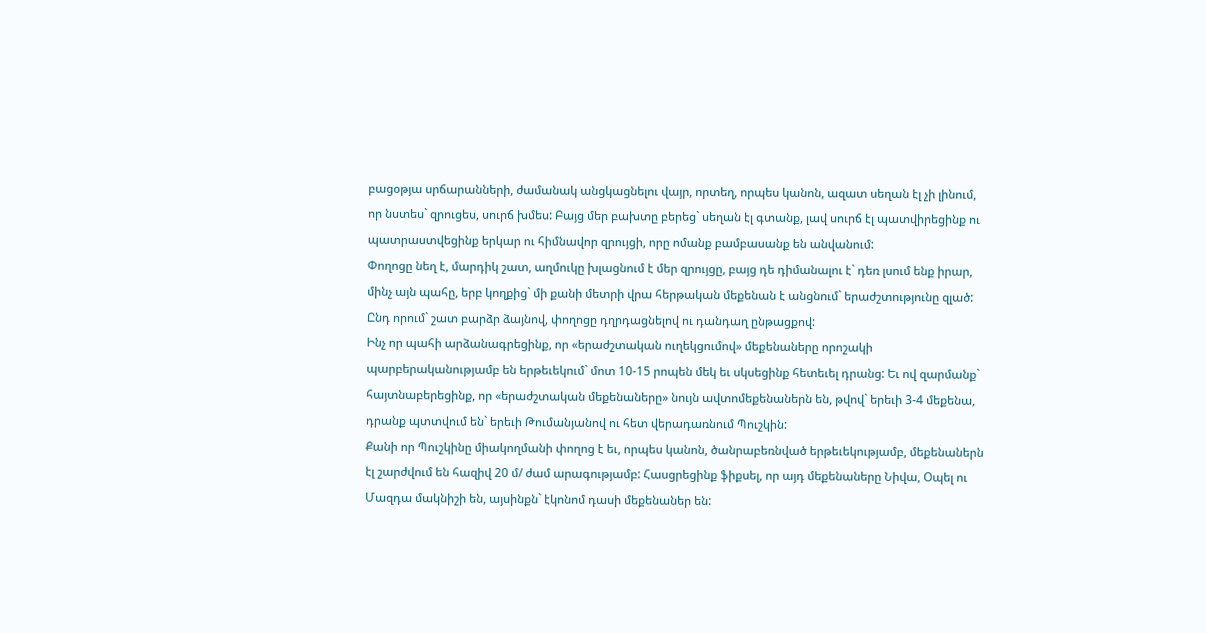բացօթյա սրճարանների, ժամանակ անցկացնելու վայր, որտեղ, որպես կանոն, ազատ սեղան էլ չի լինում, որ նստես` զրուցես, սուրճ խմես: Բայց մեր բախտը բերեց` սեղան էլ գտանք, լավ սուրճ էլ պատվիրեցինք ու պատրաստվեցինք երկար ու հիմնավոր զրույցի, որը ոմանք բամբասանք են անվանում:
Փողոցը նեղ է, մարդիկ շատ, աղմուկը խլացնում է մեր զրույցը, բայց դե դիմանալու է` դեռ լսում ենք իրար, մինչ այն պահը, երբ կողքից` մի քանի մետրի վրա հերթական մեքենան է անցնում` երաժշտությունը զլած: Ընդ որում` շատ բարձր ձայնով, փողոցը դղրդացնելով ու դանդաղ ընթացքով:
Ինչ որ պահի արձանագրեցինք, որ «երաժշտական ուղեկցումով» մեքենաները որոշակի պարբերականությամբ են երթեւեկում` մոտ 10-15 րոպեն մեկ եւ սկսեցինք հետեւել դրանց: Եւ ով զարմանք` հայտնաբերեցինք, որ «երաժշտական մեքենաները» նույն ավտոմեքենաներն են, թվով` երեւի 3-4 մեքենա, դրանք պտտվում են` երեւի Թումանյանով ու հետ վերադառնում Պուշկին:
Քանի որ Պուշկինը միակողմանի փողոց է եւ, որպես կանոն, ծանրաբեռնված երթեւեկությամբ, մեքենաներն էլ շարժվում են հազիվ 20 մ/ ժամ արագությամբ: Հասցրեցինք ֆիքսել, որ այդ մեքենաները Նիվա, Օպել ու Մազդա մակնիշի են, այսինքն` էկոնոմ դասի մեքենաներ են: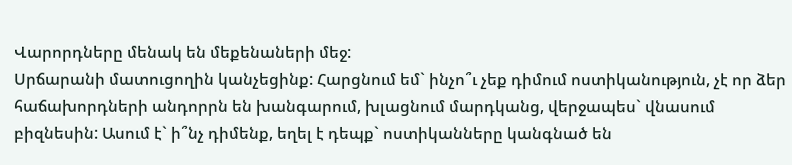Վարորդները մենակ են մեքենաների մեջ:
Սրճարանի մատուցողին կանչեցինք: Հարցնում եմ` ինչո՞ւ չեք դիմում ոստիկանություն, չէ որ ձեր հաճախորդների անդորրն են խանգարում, խլացնում մարդկանց, վերջապես` վնասում բիզնեսին: Ասում է` ի՞նչ դիմենք, եղել է դեպք` ոստիկանները կանգնած են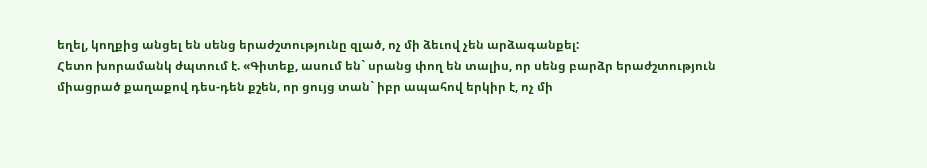եղել, կողքից անցել են սենց երաժշտությունը զլած, ոչ մի ձեւով չեն արձագանքել:
Հետո խորամանկ ժպտում է. «Գիտեք, ասում են` սրանց փող են տալիս, որ սենց բարձր երաժշտություն միացրած քաղաքով դես-դեն քշեն, որ ցույց տան` իբր ապահով երկիր է, ոչ մի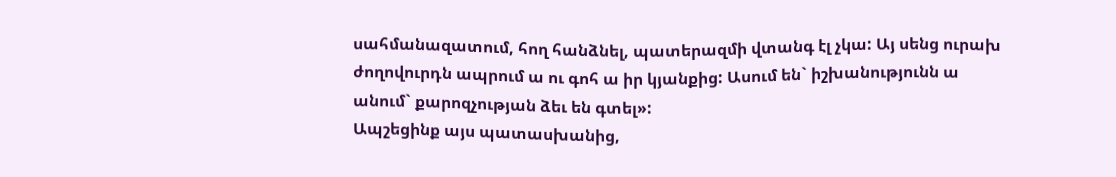սահմանազատում, հող հանձնել, պատերազմի վտանգ էլ չկա: Այ սենց ուրախ ժողովուրդն ապրում ա ու գոհ ա իր կյանքից: Ասում են` իշխանությունն ա անում` քարոզչության ձեւ են գտել»:
Ապշեցինք այս պատասխանից,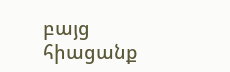բայց հիացանք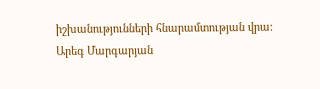իշխանությունների հնարամտության վրա:
Արեգ Մարգարյան